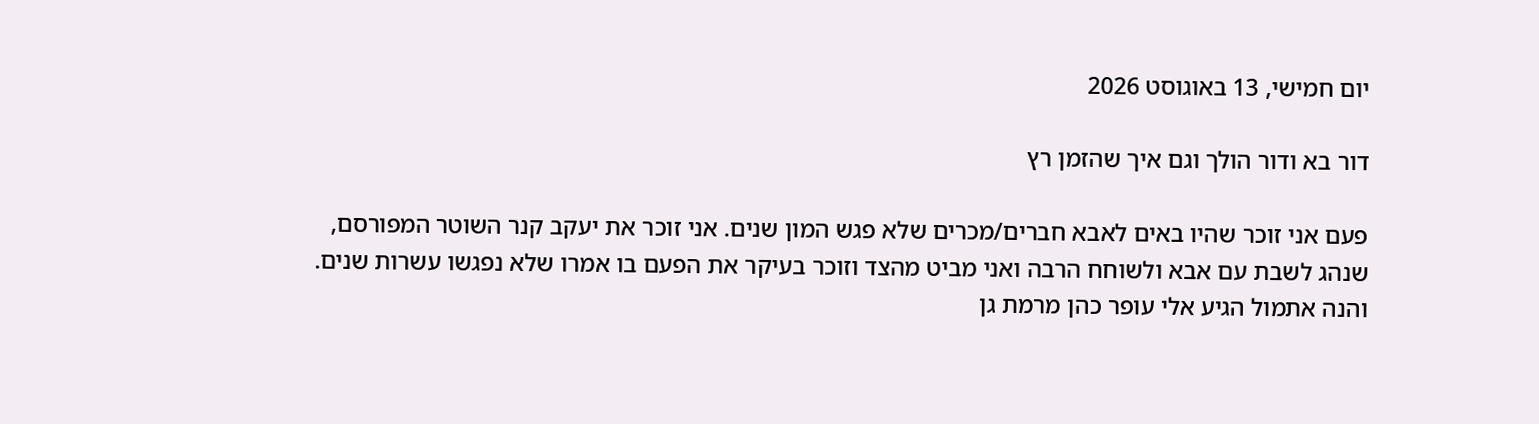יום חמישי, 13 באוגוסט 2026

דור בא ודור הולך וגם איך שהזמן רץ

פעם אני זוכר שהיו באים לאבא חברים/מכרים שלא פגש המון שנים. אני זוכר את יעקב קנר השוטר המפורסם, שנהג לשבת עם אבא ולשוחח הרבה ואני מביט מהצד וזוכר בעיקר את הפעם בו אמרו שלא נפגשו עשרות שנים. והנה אתמול הגיע אלי עופר כהן מרמת גן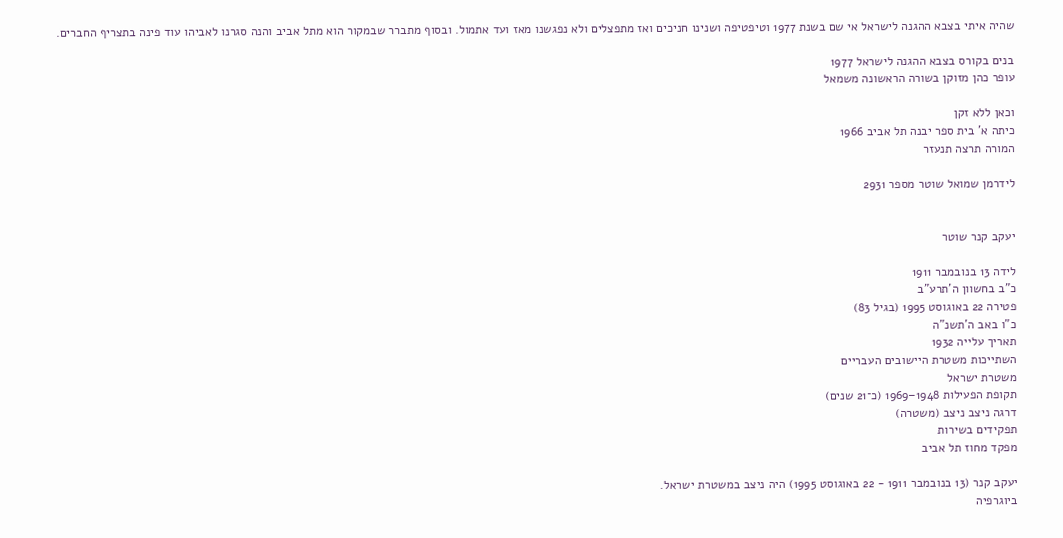שהיה איתי בצבא ההגנה לישראל אי שם בשנת 1977 וטיפטיפה ושנינו חניכים ואז מתפצלים ולא נפגשנו מאז ועד אתמול. ובסוף מתברר שבמקור הוא מתל אביב והנה סגרנו לאביהו עוד פינה בתצריף החברים.

בנים בקורס בצבא ההגנה לישראל 1977
עופר כהן מזוקן בשורה הראשונה משמאל

וכאן ללא זקן
כיתה א' בית ספר יבנה תל אביב 1966
המורה תרצה תנעזר

לידרמן שמואל שוטר מספר 2931


יעקב קנר שוטר

לידה 13 בנובמבר 1911
כ"ב בחשוון ה'תרע"ב
פטירה 22 באוגוסט 1995 (בגיל 83)
כ"ו באב ה'תשנ"ה
תאריך עלייה 1932
השתייכות משטרת היישובים העבריים
משטרת ישראל
תקופת הפעילות 1948–1969 (כ־21 שנים)
דרגה ניצב ניצב (משטרה)
תפקידים בשירות
מפקד מחוז תל אביב

יעקב קנר (13 בנובמבר 1911 - 22 באוגוסט 1995) היה ניצב במשטרת ישראל.
ביוגרפיה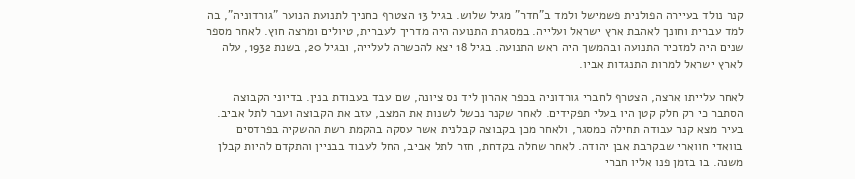קנר נולד בעיירה הפולנית פשמישל ולמד ב"חדר" מגיל שלוש. בגיל 13 הצטרף כחניך לתנועת הנוער "גורדוניה", בה למד עברית וחונך לאהבת ארץ ישראל ועלייה. במסגרת התנועה היה מדריך לעברית, טיולים ומרצה חוץ. לאחר מספר שנים היה למזכיר התנועה ובהמשך היה ראש התנועה. בגיל 18 יצא להכשרה לעלייה, ובגיל 20, בשנת 1932, עלה לארץ ישראל למרות התנגדות אביו.

לאחר עלייתו ארצה, הצטרף לחברי גורדוניה בכפר אהרון ליד נס ציונה, שם עבד בעבודת בנין. בדיוני הקבוצה הסתבר כי רק חלק קטן היו בעלי תפקידים. לאחר שקנר נכשל לשנות את המצב, עזב את הקבוצה ועבר לתל אביב. בעיר מצא קנר עבודה תחילה כמסגר, ולאחר מכן בקבוצה קבלנית אשר עסקה בהקמת רשת ההשקיה בפרדסים בוואדי חווארי שבקרבת אבן יהודה. לאחר שחלה בקדחת, חזר לתל אביב, החל לעבוד בבניין והתקדם להיות קבלן משנה. בו בזמן פנו אליו חברי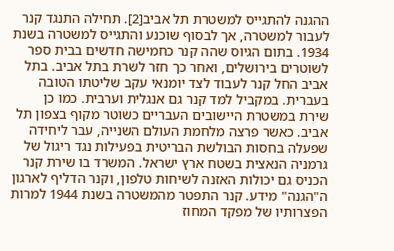ההגנה להתגייס למשטרת תל אביב[2]. תחילה התנגד קנר לעבור למשטרה, אך לבסוף שוכנע והתגייס למשטרה בשנת 1934. בתום הגיוס שהה קנר כחמישה חדשים בבית ספר לשוטרים בירושלים, ואחר כך חזר לשרת בתל אביב. בתל אביב החל קנר לעבוד לצד יומנאי עקב שליטתו הטובה בעברית. במקביל למד קנר גם אנגלית וערבית. כמו כן שירת במשטרת היישובים העבריים כשוטר מקוף בצפון תל אביב. כאשר פרצה מלחמת העולם השנייה, עבר ליחידה שפעלה בחסות הבולשת הבריטית בפעילות נגד ריגול של גרמניה הנאצית בשטח ארץ ישראל. המשרד בו שירת קנר הכניס גם יכולות האזנה לשיחות טלפון, וקנר הדליף לארגון ה"הגנה" מידע. קנר התפטר מהמשטרה בשנת 1944 למרות הפצרותיו של מפקד המחוז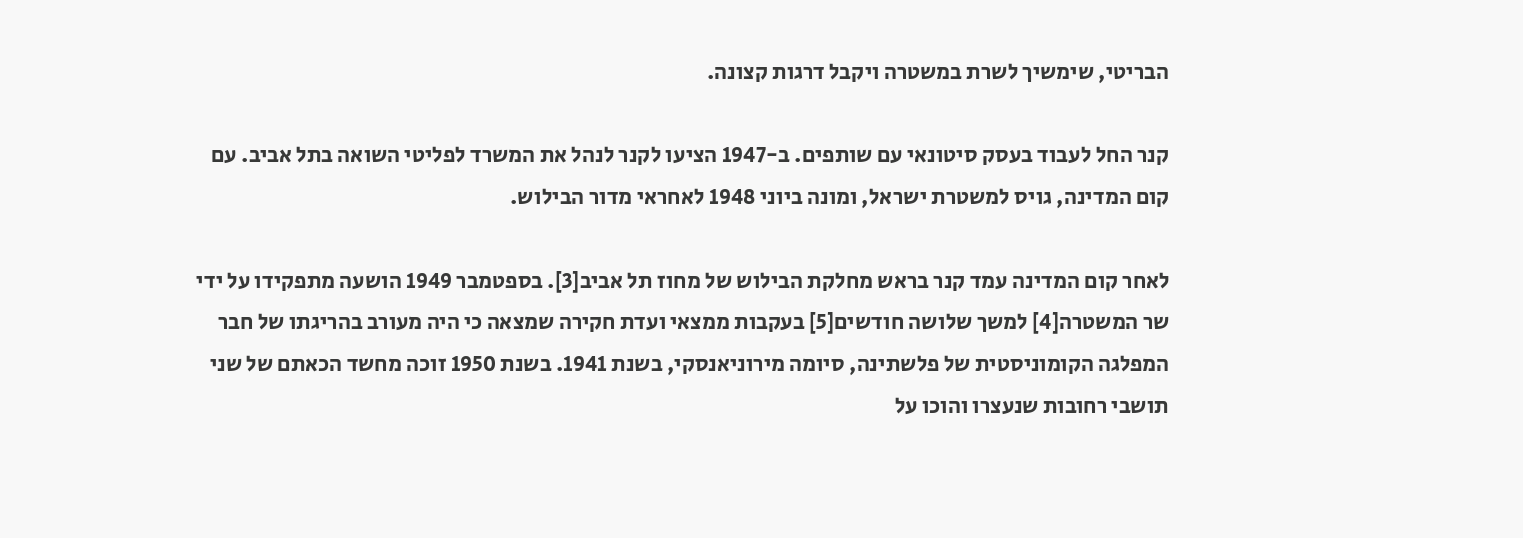הבריטי, שימשיך לשרת במשטרה ויקבל דרגות קצונה.

קנר החל לעבוד בעסק סיטונאי עם שותפים. ב-1947 הציעו לקנר לנהל את המשרד לפליטי השואה בתל אביב. עם קום המדינה, גויס למשטרת ישראל, ומונה ביוני 1948 לאחראי מדור הבילוש.

לאחר קום המדינה עמד קנר בראש מחלקת הבילוש של מחוז תל אביב[3]. בספטמבר 1949 הושעה מתפקידו על ידי שר המשטרה[4] למשך שלושה חודשים[5] בעקבות ממצאי ועדת חקירה שמצאה כי היה מעורב בהריגתו של חבר המפלגה הקומוניסטית של פלשתינה, סיומה מירוניאנסקי, בשנת 1941. בשנת 1950 זוכה מחשד הכאתם של שני תושבי רחובות שנעצרו והוכו על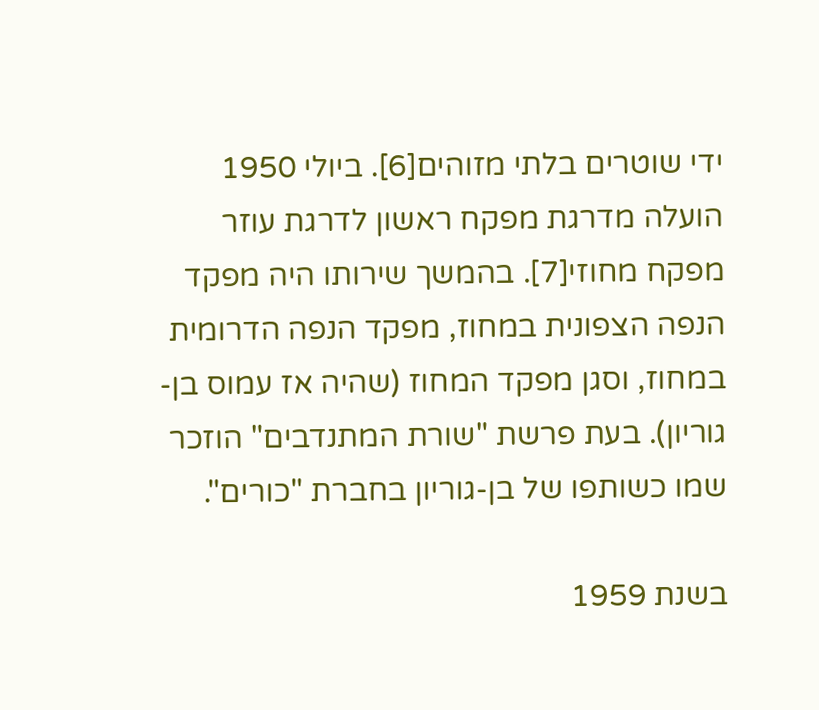ידי שוטרים בלתי מזוהים[6]. ביולי 1950 הועלה מדרגת מפקח ראשון לדרגת עוזר מפקח מחוזי[7]. בהמשך שירותו היה מפקד הנפה הצפונית במחוז, מפקד הנפה הדרומית במחוז, וסגן מפקד המחוז (שהיה אז עמוס בן-גוריון). בעת פרשת "שורת המתנדבים" הוזכר שמו כשותפו של בן-גוריון בחברת "כורים".

בשנת 1959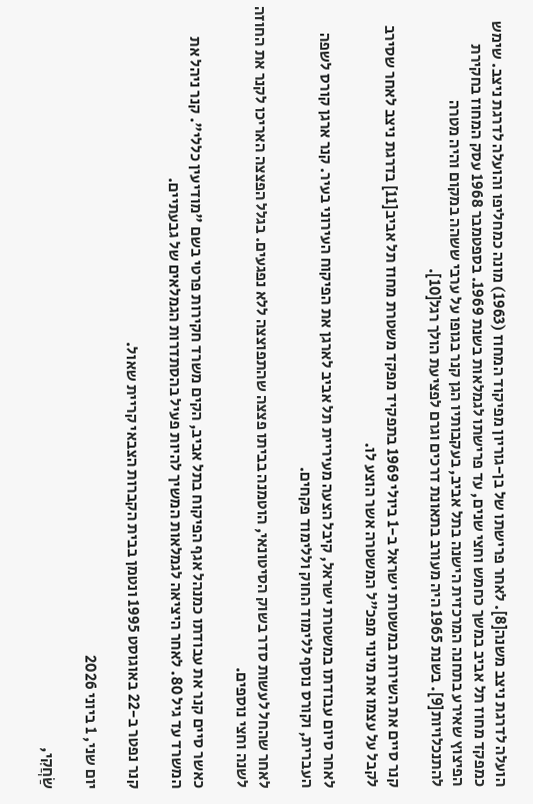הועלה לדרגת ניצב משנה[8]. לאחר פרישתו של בן-גוריון מפיקוד המחוז (1963) מונה כמחליפו והועלה לדרגת ניצב. שימש כמפקד מחוז תל אביב במשך כחמש וחצי שנים, עד פרישתו לגמלאות בשנת 1969. בספטמבר 1968 עסק המחוז בחקירת הפיצוץ שאירע בתחנה המרכזית הישנה בתל אביב, בעקבותיו הגן קנר בגופו על ערבי ששהה במקום והיה מטרה להתנכלויות[9]. בשנת 1965 היה מעורב בתאונת דרכים וגרם לפציעת הולך רגל[10].

קנר סיים את השירות במשטרת ישראל ב-1 ביולי 1969 בתפקיד מפקד משטרת מחוז תל אביב[11] בדרגת ניצב לאחר שסירב לקבל על עצמו את מינוי מפכ"ל המשטרה אשר הוצע לו.

לאחר סיום עבודתו במשטרת ישראל, קיבל הצעה מעיריית תל אביב לארגן את הפיקוח העירוני בעיר. קנר ארגן קורס לשפה העברית, וקורס נוסף ללימוד החוק וללימוד פקחים.

לאחר שהחל לעשות סדר בשוק הסיטונאי, הוטמנה בביתו פצצה שהתפוצצה ללא נפגעים. בגלל הפצצה האריכו לקנר את החוזה לשנה וחצי נוספים.

כאשר סיים קנר את עבודתו כמנהל אגף הפיקוח בתל אביב, הקים משרד חקירות פרטי בשם "מודיעין כללי". קנר ניהל את המשרד עד גיל 80. לאחר היציאה לגמלאות המשיך להיות פעיל בהסתדרות הגמלאים של גבעתיים.

קנר נפטר ב-22 באוגוסט 1995 ונטמן בבית הקברות הצבאי קריית שאול.

יום שני, 1 ביוני 2026

שַׂחֲקִי,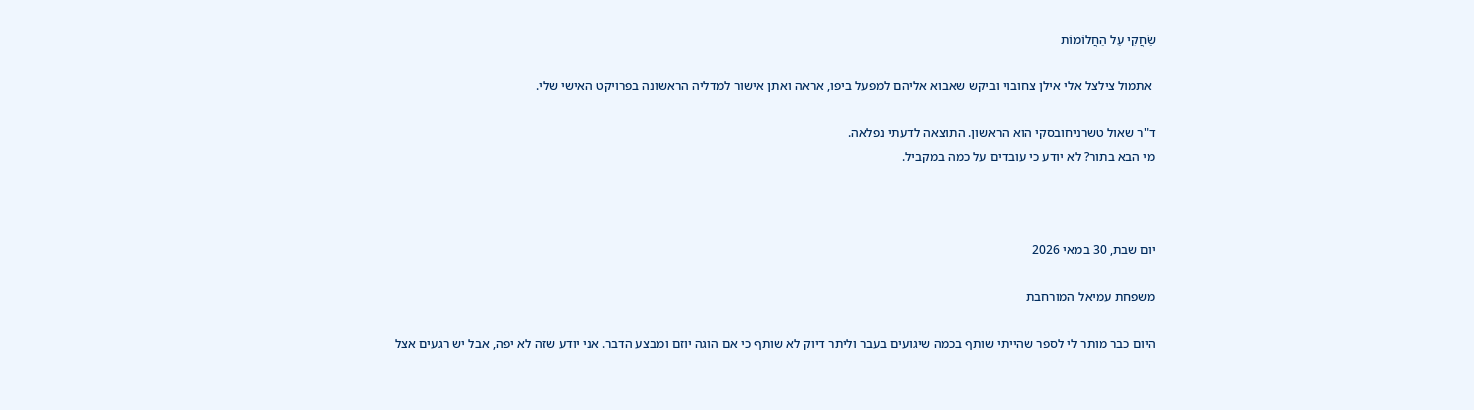שַׂחֲקִי עַל הַחֲלוֹמוֹת

 אתמול צילצל אלי אילן צחובוי וביקש שאבוא אליהם למפעל ביפו, אראה ואתן אישור למדליה הראשונה בפרויקט האישי שלי.

ד"ר שאול טשרניחובסקי הוא הראשון. התוצאה לדעתי נפלאה.
מי הבא בתור? לא יודע כי עובדים על כמה במקביל.



יום שבת, 30 במאי 2026

משפחת עמיאל המורחבת

היום כבר מותר לי לספר שהייתי שותף בכמה שיגועים בעבר וליתר דיוק לא שותף כי אם הוגה יוזם ומבצע הדבר. אני יודע שזה לא יפה, אבל יש רגעים אצל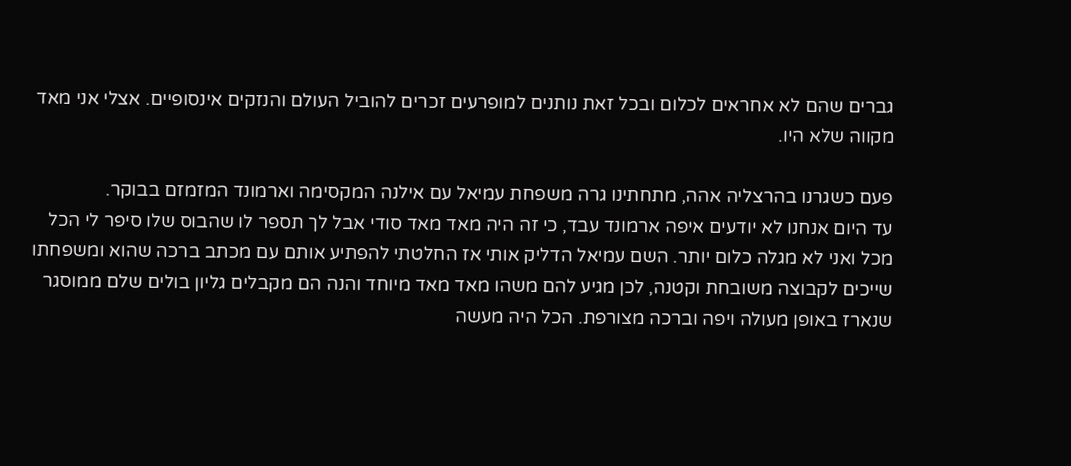גברים שהם לא אחראים לכלום ובכל זאת נותנים למופרעים זכרים להוביל העולם והנזקים אינסופיים. אצלי אני מאד מקווה שלא היו.

פעם כשגרנו בהרצליה אהה, מתחתינו גרה משפחת עמיאל עם אילנה המקסימה וארמונד המזמזם בבוקר.
עד היום אנחנו לא יודעים איפה ארמונד עבד, כי זה היה מאד מאד סודי אבל לך תספר לו שהבוס שלו סיפר לי הכל מכל ואני לא מגלה כלום יותר. השם עמיאל הדליק אותי אז החלטתי להפתיע אותם עם מכתב ברכה שהוא ומשפחתו שייכים לקבוצה משובחת וקטנה, לכן מגיע להם משהו מאד מאד מיוחד והנה הם מקבלים גליון בולים שלם ממוסגר שנארז באופן מעולה ויפה וברכה מצורפת. הכל היה מעשה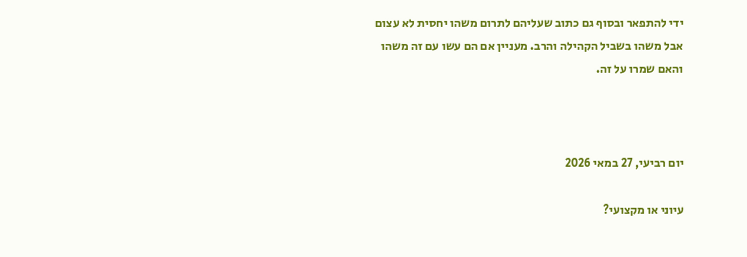ידי להתפאר ובסוף גם כתוב שעליהם לתרום משהו יחסית לא עצום אבל משהו בשביל הקהילה והרב. מעניין אם הם עשו עם זה משהו והאם שמרו על זה.



יום רביעי, 27 במאי 2026

עיוני או מקצועי?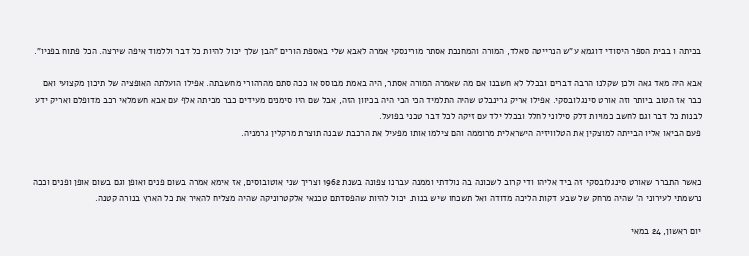בכיתה ו בבית הספר היסודי דוגמא ע"ש הנרייטה סאלד, המורה והמחנכת אסתר מורינסקי אמרה לאבא שלי באספת הורים "הבן שלך יכול להיות כל דבר וללמוד איפה שירצה. הכל פתוח בפניו".

אבא היה מאד גאה ולכן שקלנו הרבה דברים ובכלל לא חשבנו אם מה שאמרה המורה אסתר, היה באמת מבוסס או ככה סתם מהרהורי מחשבתה. אפילו הועלתה האופציה של תיכון מקצועי ואם כבר אז הטוב ביותר וזה אורט סינגלובסקי. אפילו אריק גרינבלט שהיה התלמיד הכי הכי היה בכיוון הזה, אבל שם היו סימנים מעידים כבר מכיתה אלף עם אבא חשמלאי רכב מדופלם ואריק ידע לבנות כל דבר וגם לחשב כמויות דלק סילוני לחלל ובכלל ילד עם זיקה לכל דבר טכני בפועל.
פעם הביאו אליו הבייתה למוצקין את הטלוויזיה הישראלית מרוממה והם צילמו אותו מפעיל את הרכבת שבנה תוצרת מרקלין גרמניה.


כאשר התברר שאורט סינגלובסקי זה ביד אליהו ודי קרוב לשכונה בה נולדתי וממנה עברנו צפונה בשנת 1962 וצריך שני אוטובוסים, אז אימא אמרה בשום פנים ואופן וגם בשום אופן ופנים וככה נרשמתי לעירוני ה' שהיה מרחק של שבע דקות הליכה מדודה ואל תשכחו שיש בנות. יכול להיות שהפסדתם טכנאי אלקטרוניקה שהיה מצליח להאיר את כל הארץ בנורה קטנה.

יום ראשון, 24 במאי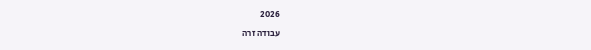2026

עבודה זרה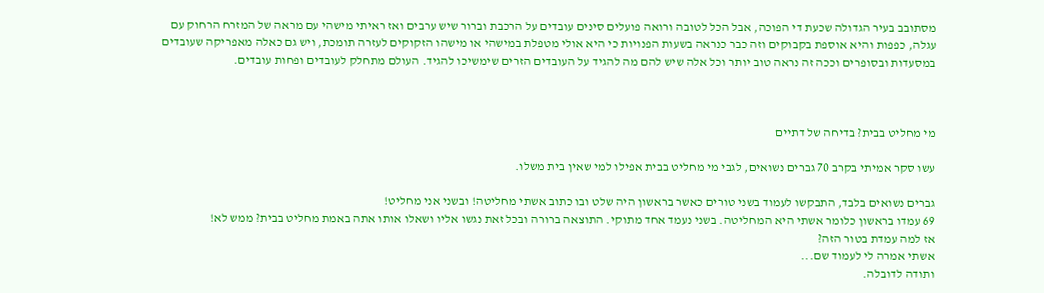מסתובב בעיר הגדולה שכעת די הפוכה, אבל הכל לטובה ורואה פועלים סינים עובדים על הרכבת וברור שיש ערבים ואז ראיתי מישהי עם מראה של המזרח הרחוק עם עגלה, כפפות והיא אוספת בקבוקים וזה כבר כנראה בשעות הפנויות כי היא אולי מטפלת במישהי או מישהו הזקוקים לעזרה תומכת, ויש גם כאלה מאפריקה שעובדים במסעדות ובסופרים וככה זה נראה טוב יותר וכל אלה שיש להם מה להגיד על העובדים הזרים שימשיכו להגיד. העולם מתחלק לעובדים ופחות עובדים.



מי מחליט בבית? בדיחה של דתיים

עשו סקר אמיתי בקרב 70 גברים נשואים, לגבי מי מחליט בבית אפילו למי שאין בית משלו.

גברים נשואים בלבד, התבקשו לעמוד בשני טורים כאשר בראשון היה שלט ובו כתוב אשתי מחליטה! ובשני אני מחליט!
69 עמדו בראשון כלומר אשתי היא המחליטה. בשני נעמד אחד מתוקי. התוצאה ברורה ובכל זאת נגשו אליו ושאלו אותו אתה באמת מחליט בבית? ממש לא!
אז למה עמדת בטור הזה?
אשתי אמרה לי לעמוד שם...
ותודה לדובלה.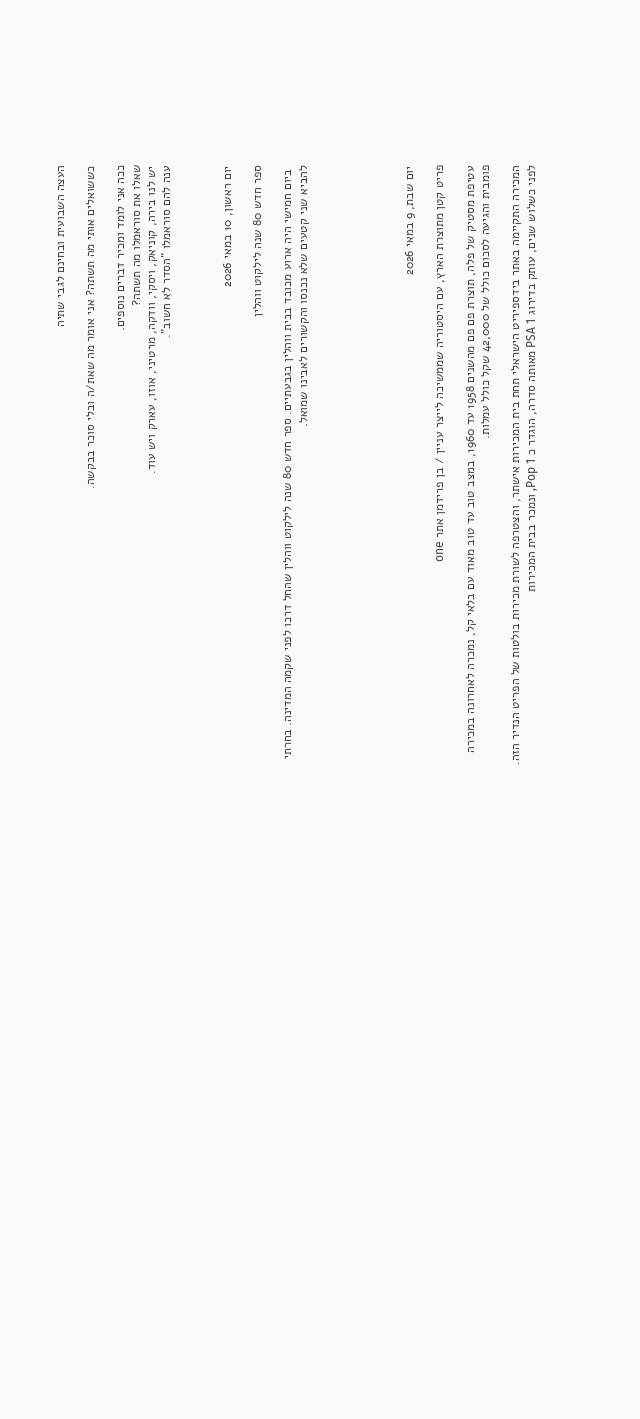העצה השבועית ובחינם לגבי שתיה

כששואלים אותי מה תשתה? אני אומר מה שאת/ה ובלי סוכר בבקשה.

ככה אני לומד ומכיר דברים נוספים.
שאלו את סוראמלו מה תשתה?
יש לנו בירה, קוניאק, ויסקי, וודקה, מרטיני, אוזו, עארק ויש עוד.
ענה להם סוראמלו "הסדר לא חשוב".



יום ראשון, 10 במאי 2026

ספר חדש 80 שנה לילקוט ווהלין

 ביום חמישי היה ארוע מכובד בבית ווהלין בגבעתיים. ספר חדש 80 שנה לילקוט ווהלין שהחל דרכו לפני שקמה המדינה. בחרתי להביא שני קטעים שלא נכנסו והקשורים לאבינו שמואל.






יום שבת, 9 במאי 2026

פריט קטן מתוצרת הארץ, עם היסטוריה שממשיכה לייצר עניין / בן פרידמן אתר one

עטיפת מסטיק של פלה, תוצרת פם פם מהשנים 1958 עד 1960, במצב טוב עד טוב מאוד עם בלאי קל, נמכרה לאחרונה במכירה פומבית והגיעה לסכום כולל של 42,000 שקל כולל עמלות.

המכירה התקיימה באתר בידספיריט הישראלי תחת בית המכירות אישתר, והצטרפה לשורת מכירות בולטות של הפריט הנדיר הזה.
לפני כשלוש שנים, עותק בדירוג PSA 1 מאותה סדרה, הוגדר כ Pop 1, ונמכר בבית המכירות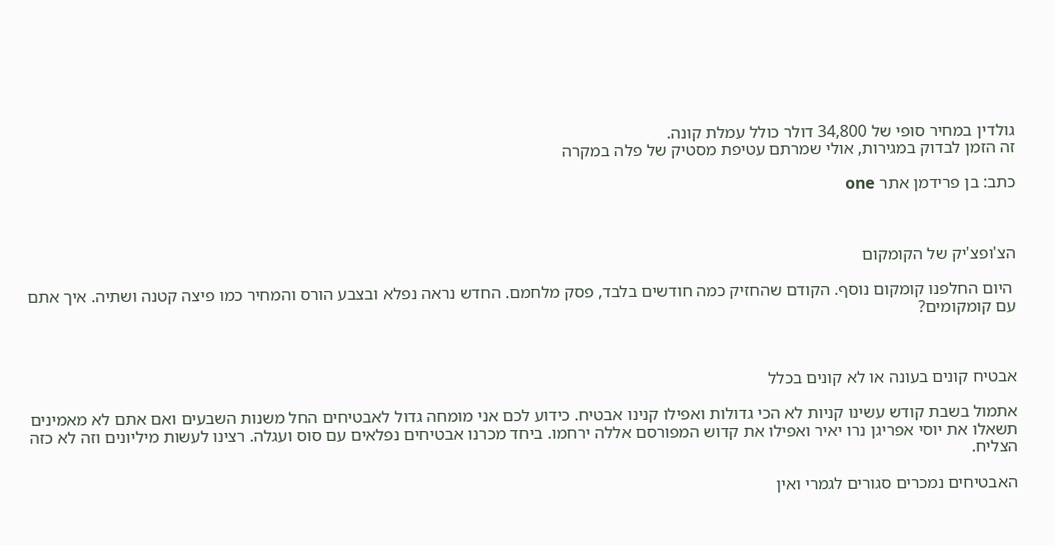גולדין במחיר סופי של 34,800 דולר כולל עמלת קונה.
זה הזמן לבדוק במגירות, אולי שמרתם עטיפת מסטיק של פלה במקרה

כתב: בן פרידמן אתר one



הצ'ופצ'יק של הקומקום

 היום החלפנו קומקום נוסף. הקודם שהחזיק כמה חודשים בלבד, פסק מלחמם. החדש נראה נפלא ובצבע הורס והמחיר כמו פיצה קטנה ושתיה. איך אתם עם קומקומים?



אבטיח קונים בעונה או לא קונים בכלל

אתמול בשבת קודש עשינו קניות לא הכי גדולות ואפילו קנינו אבטיח. כידוע לכם אני מומחה גדול לאבטיחים החל משנות השבעים ואם אתם לא מאמינים תשאלו את יוסי אפריגן נרו יאיר ואפילו את קדוש המפורסם אללה ירחמו. ביחד מכרנו אבטיחים נפלאים עם סוס ועגלה. רצינו לעשות מיליונים וזה לא כזה הצליח.

האבטיחים נמכרים סגורים לגמרי ואין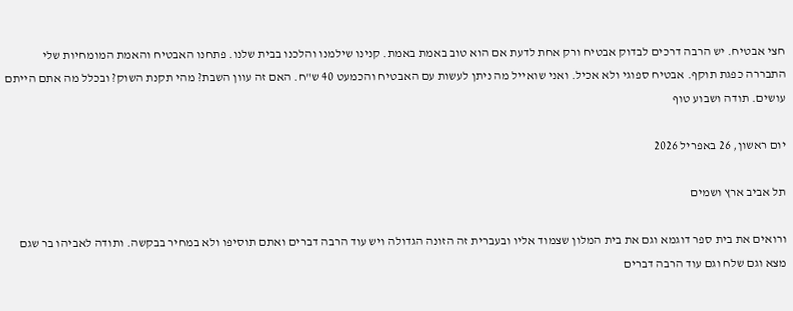חצי אבטיח. יש הרבה דרכים לבדוק אבטיח ורק אחת לדעת אם הוא טוב באמת באמת. קנינו שילמנו והלכנו בבית שלנו. פתחנו האבטיח והאמת המומחיות שלי התבררה כפגת תוקף. אבטיח ספוגי ולא אכיל. ואני שואייל מה ניתן לעשות עם האבטיח והכמעט 40 ש"ח. האם זה עוון השבת? מהי תקנת השוק? ובכלל מה אתם הייתם עושים. תודה ושבוע טוף

יום ראשון, 26 באפריל 2026

תל אביב ארץ ושמים

ורואים את בית ספר דוגמא וגם את בית המלון שצמוד אליו ובעברית זה הזונה הגדולה ויש עוד הרבה דברים ואתם תוסיפו ולא במחיר בבקשה. ותודה לאביהו בר שגם מצא וגם שלח וגם עוד הרבה דברים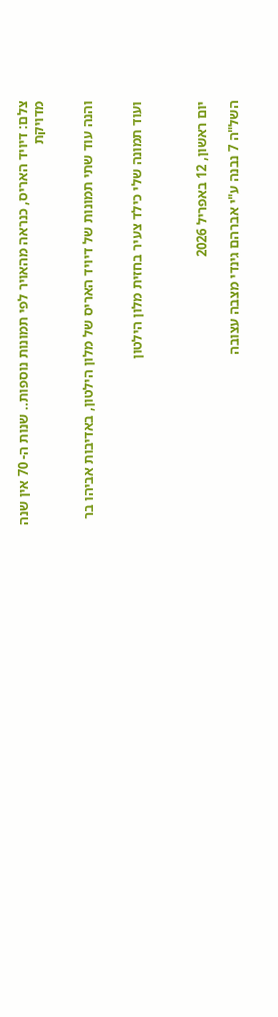צלם: דיויד האריס, כנראה מהאויר לפי תמונות נוספות.. שנות ה- 70 אין שנה מדויקת


והנה עוד שתי תמונות של דיויד האריס של מלון הילטון, באדיבות אביהו בר


ועוד תמונה שלי כילד צעיר בחזית מלון הילטון



יום ראשון, 12 באפריל 2026

השל"ה 7 נבנה ע"י אברהם גינדי מצבה עצובה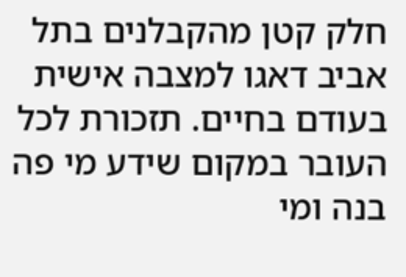חלק קטן מהקבלנים בתל אביב דאגו למצבה אישית בעודם בחיים. תזכורת לכל העובר במקום שידע מי פה בנה ומי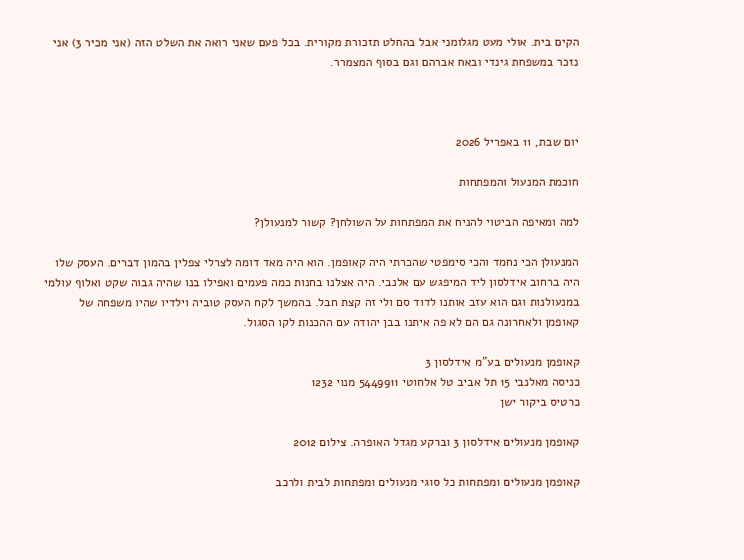הקים בית. אולי מעט מגלומני אבל בהחלט תזכורת מקורית. בכל פעם שאני רואה את השלט הזה (אני מכיר 3) אני נזכר במשפחת גינדי ובאח אברהם וגם בסוף המצמרר.



יום שבת, 11 באפריל 2026

חוכמת המנעול והמפתחות

למה ומאיפה הביטוי להניח את המפתחות על השולחן? קשור למנעולן?

המנעולן הכי נחמד והכי סימפטי שהכרתי היה קאופמן. הוא היה מאד דומה לצרלי צפלין בהמון דברים. העסק שלו היה ברחוב אידלסון ליד המיפגש עם אלנבי. היה אצלנו בחנות כמה פעמים ואפילו בנו שהיה גבוה שקט ואלוף עולמי במנעולנות וגם הוא עזב אותנו לדוד סם ולי זה קצת חבל. בהמשך לקח העסק טוביה וילדיו שהיו משפחה של קאופמן ולאחרונה גם הם לא פה איתנו בבן יהודה עם ההכנות לקו הסגול.

קאופמן מנעולים בע"מ אידלסון 3
כניסה מאלנבי 15 תל אביב טל אלחוטי 5449911 מנוי 1232
כרטיס ביקור ישן

קאופמן מנעולים אידלסון 3 וברקע מגדל האופרה. צילום 2012

קאופמן מנעולים ומפתחות כל סוגי מנעולים ומפתחות לבית ולרכב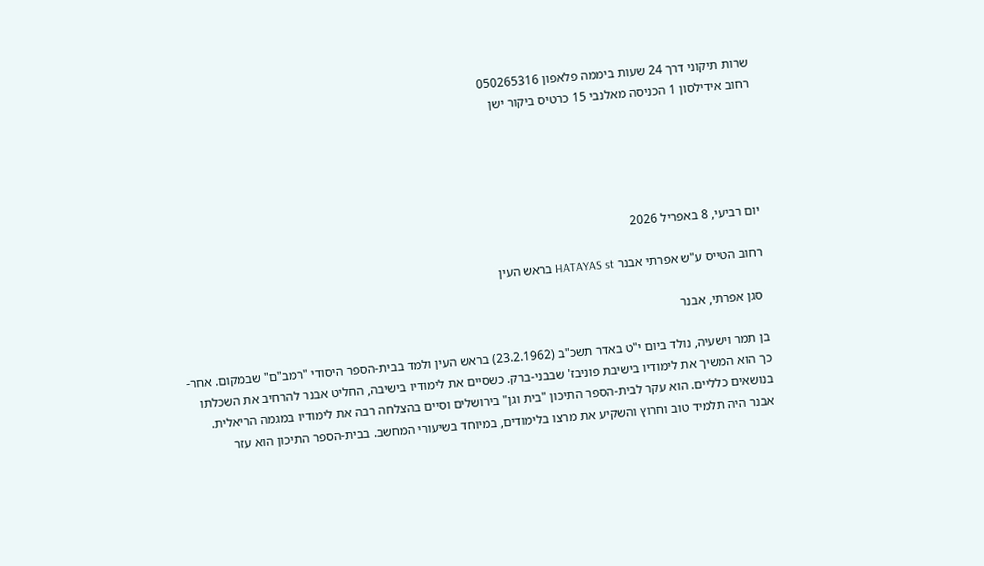שרות תיקוני דרך 24 שעות ביממה פלאפון 050265316
רחוב אידילסון 1 הכניסה מאלנבי 15 כרטיס ביקור ישן





יום רביעי, 8 באפריל 2026

רחוב הטייס ע"ש אפרתי אבנר HATAYAS st בראש העין

 סגן אפרתי, אבנר

בן תמר וישעיה, נולד ביום י"ט באדר תשכ"ב (23.2.1962) בראש העין ולמד בבית-הספר היסודי "רמב"ם" שבמקום. אחר-כך הוא המשיך את לימודיו בישיבת פוניבז' שבבני-ברק. כשסיים את לימודיו בישיבה, החליט אבנר להרחיב את השכלתו בנושאים כלליים. הוא עקר לבית-הספר התיכון "בית וגן" בירושלים וסיים בהצלחה רבה את לימודיו במגמה הריאלית.
אבנר היה תלמיד טוב וחרוץ והשקיע את מרצו בלימודים, במיוחד בשיעורי המחשב. בבית-הספר התיכון הוא עזר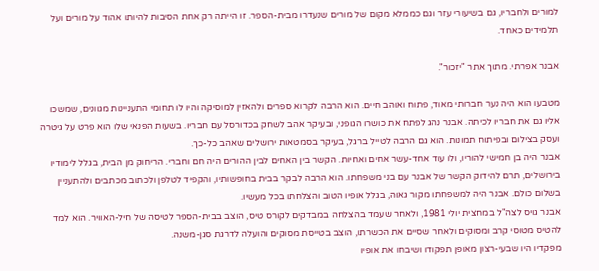למורים ולחבריו, גם בשיעורי עזר וגם כממלא מקום של מורים שנעדרו מבית-הספר. זו הייתה רק אחת הסיבות להיותו אהוד על מורים ועל תלמידים כאחד.

אבנר אפרתי. מתוך אתר "יזכור".

מטבעו הוא היה נער חברותי מאוד, פתוח ואוהב חיים. הוא הרבה לקרוא ספרים ולהאזין למוסיקה והיו לו תחומי התעניינות מגוונים, שמשכו אליו גם את חבריו לכיתה. אבנר נהג לפתח את כושרו הגופני, ובעיקר אהב לשחק בכדורסל עם חבריו. בשעות הפנאי שלו הוא פרט על גיטרה ועסק בצילום ובפיתוח תמונות. הוא גם הרבה לטייל ברגל, בעיקר בסמטאות ירושלים שאהב כל-כך.
אבנר היה בן חמישי להוריו, ולו עוד אחד-עשר אחים ואחיות. הקשר בין האחים לבין ההורים היה חם וחברי. הריחוק מן הבית, בגלל לימודיו בירושלים, תרם להידוק הקשר של אבנר עם בני משפחתו. הוא הרבה לבקר בבית בחופשותיו, והקפיד לטלפן ולכתוב מכתבים ולהתעניין בשלום כולם. אבנר היה למשפחתו מקור גאוה, בגלל אופיו הטוב והצלחתו בכל מעשיו.
אבנר גויס לצה"ל במחצית יולי 1981, ולאחר שעמד בהצלחה במבדקים לקורס טיס, הוצב בבית-הספר לטיסה של חיל-האוויר. הוא למד להטיס מטוסי קרב ומסוקים ולאחר שסיים את הכשרתו, הוצב בטייסת מסוקים והועלה לדרגת סגן-משנה.
מפקדיו היו שבעי-רצון מאופן תפקודו ושיבחו את אופיו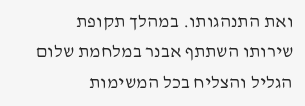ואת התנהגותו. במהלך תקופת שירותו השתתף אבנר במלחמת שלום הגליל והצליח בכל המשימות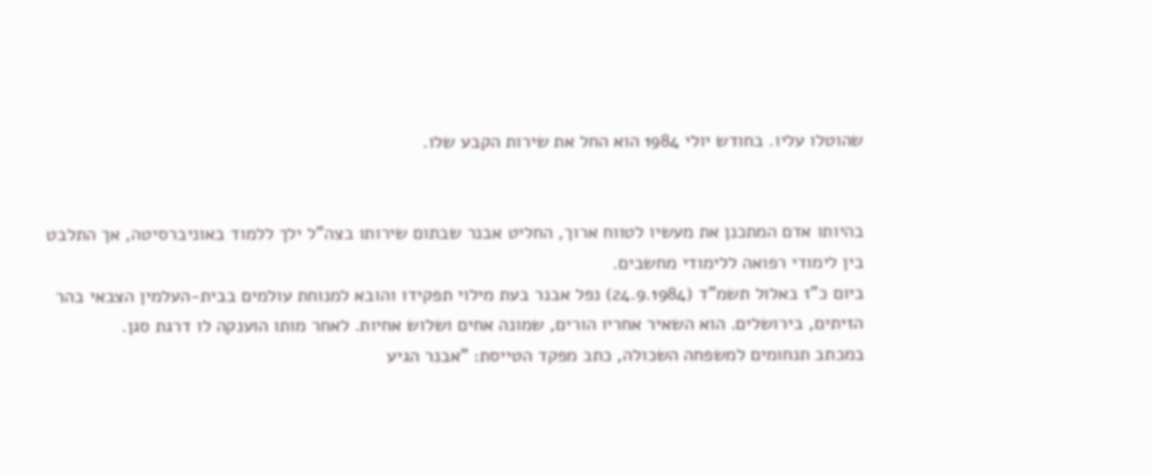שהוטלו עליו. בחודש יולי 1984 הוא החל את שירות הקבע שלו.


בהיותו אדם המתכנן את מעשיו לטווח ארוך, החליט אבנר שבתום שירותו בצה"ל ילך ללמוד באוניברסיטה, אך התלבט בין לימודי רפואה ללימודי מחשבים.
ביום כ"ז באלול תשמ"ד (24.9.1984) נפל אבנר בעת מילוי תפקידו והובא למנוחת עולמים בבית-העלמין הצבאי בהר הזיתים, בירושלים. הוא השאיר אחריו הורים, שמונה אחים ושלוש אחיות. לאחר מותו הוענקה לו דרגת סגן.
במכתב תנחומים למשפחה השכולה, כתב מפקד הטייסת: "אבנר הגיע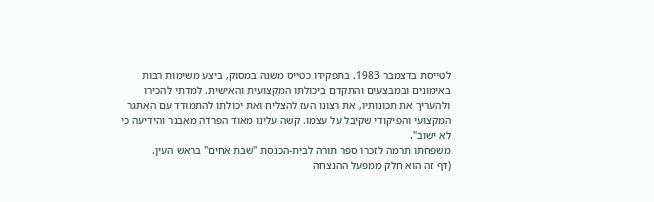לטייסת בדצמבר 1983. בתפקידו כטייס משנה במסוק, ביצע משימות רבות באימונים ובמבצעים והתקדם ביכולתו המקצועית והאישית. למדתי להכירו ולהעריך את תכונותיו, את רצונו העז להצליח ואת יכולתו להתמודד עם האתגר המקצועי והפיקודי שקיבל על עצמו. קשה עלינו מאוד הפרדה מאבנר והידיעה כי לא ישוב".
משפחתו תרמה לזכרו ספר תורה לבית-הכנסת "שבת אחים" בראש העין.
(דף זה הוא חלק ממפעל ההנצחה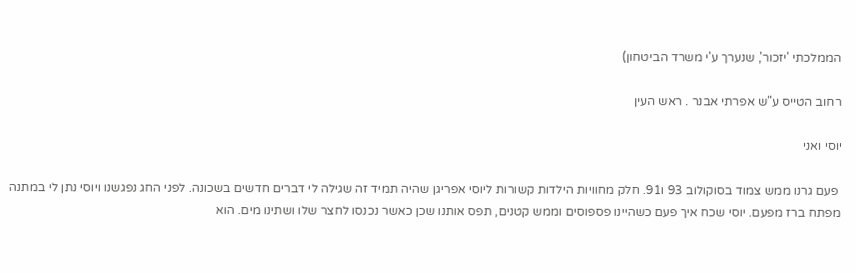הממלכתי 'יזכור', שנערך ע'י משרד הביטחון)

רחוב הטייס ע"ש אפרתי אבנר . ראש העין

יוסי ואני

 פעם גרנו ממש צמוד בסוקולוב 93 ו91. חלק מחוויות הילדות קשורות ליוסי אפריגן שהיה תמיד זה שגילה לי דברים חדשים בשכונה. לפני החג נפגשנו ויוסי נתן לי במתנה מפתח ברז מפעם. יוסי שכח איך פעם כשהיינו פספוסים וממש קטנים, תפס אותנו שכן כאשר נכנסו לחצר שלו ושתינו מים. הוא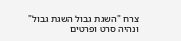צרח "השגת גבול השגת גבול" ונהיה סרט ופרטים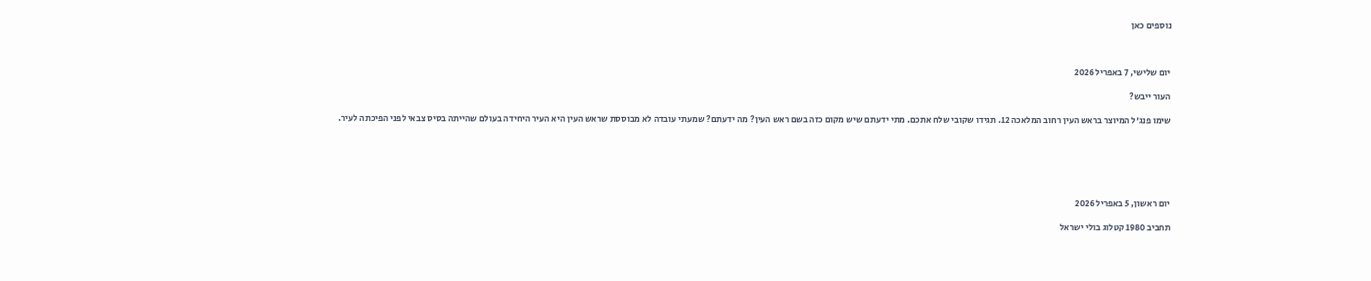נוספים כאן



יום שלישי, 7 באפריל 2026

העור ייבש?

שימו פנג'ל המיוצר בראש העין רחוב המלאכה 12. תגידו שקובי שלח אתכם. מתי ידעתם שיש מקום כזה בשם ראש העין? מה ידעתם? שמעתי עובדה לא מבוססת שראש העין היא העיר היחידה בעולם שהייתה בסיס צבאי לפני הפיכתה לעיר.






יום ראשון, 5 באפריל 2026

תחביב 1980 קטלוג בולי ישראל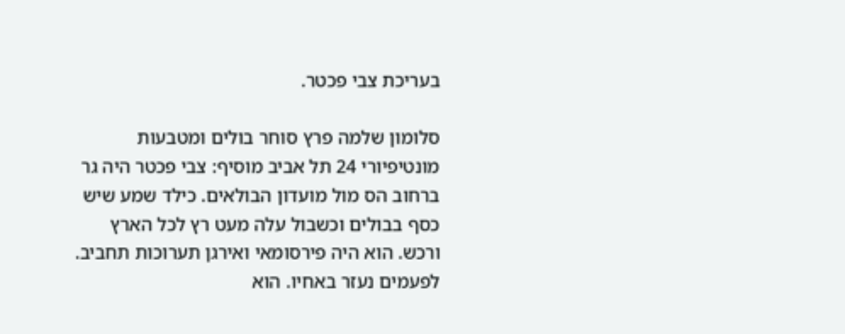בעריכת צבי פכטר.

סלומון שלמה פרץ סוחר בולים ומטבעות מונטיפיורי 24 תל אביב מוסיף: צבי פכטר היה גר ברחוב הס מול מועדון הבולאים. כילד שמע שיש כסף בבולים וכשבול עלה מעט רץ לכל הארץ ורכש. הוא היה פירסומאי ואירגן תערוכות תחביב. לפעמים נעזר באחיו. הוא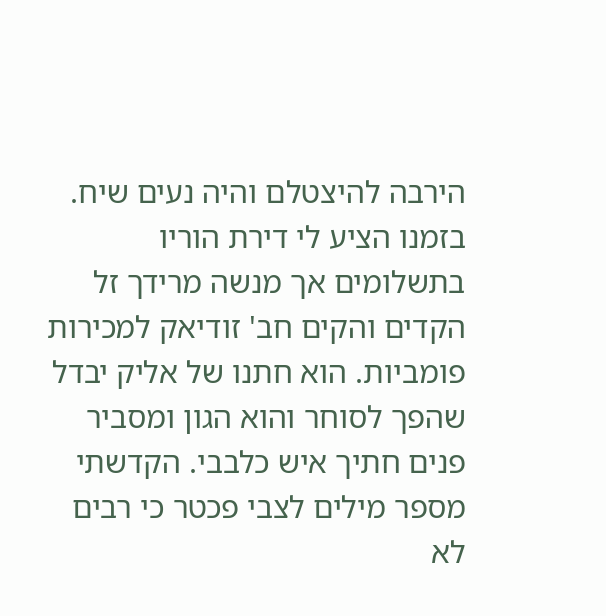הירבה להיצטלם והיה נעים שיח. בזמנו הציע לי דירת הוריו בתשלומים אך מנשה מרידך זל הקדים והקים חב' זודיאק למכירות פומביות. הוא חתנו של אליק יבדל שהפך לסוחר והוא הגון ומסביר פנים חתיך איש כלבבי. הקדשתי מספר מילים לצבי פכטר כי רבים לא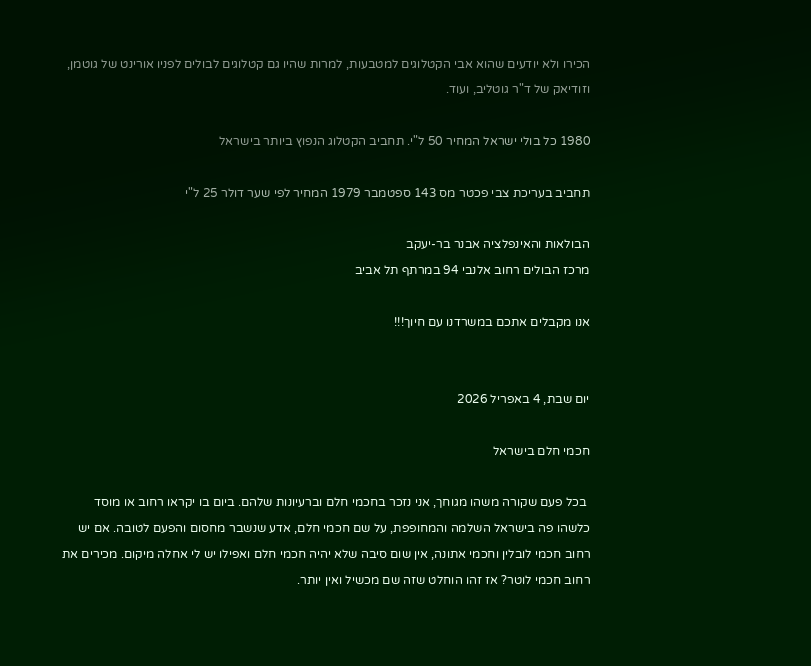הכירו ולא יודעים שהוא אבי הקטלוגים למטבעות, למרות שהיו גם קטלוגים לבולים לפניו אורינט של גוטמן, וזודיאק של ד"ר גוטליב, ועוד.

1980 כל בולי ישראל המחיר 50 ל"י. תחביב הקטלוג הנפוץ ביותר בישראל

תחביב בעריכת צבי פכטר מס 143 ספטמבר 1979 המחיר לפי שער דולר 25 ל"י

הבולאות והאינפלציה אבנר בר-יעקב
מרכז הבולים רחוב אלנבי 94 במרתף תל אביב

אנו מקבלים אתכם במשרדנו עם חיוך!!!


יום שבת, 4 באפריל 2026

חכמי חלם בישראל

 בכל פעם שקורה משהו מגוחך, אני נזכר בחכמי חלם וברעיונות שלהם. ביום בו יקראו רחוב או מוסד כלשהו פה בישראל השלמה והמחופפת, על שם חכמי חלם, אדע שנשבר מחסום והפעם לטובה. אם יש רחוב חכמי לובלין וחכמי אתונה, אין שום סיבה שלא יהיה חכמי חלם ואפילו יש לי אחלה מיקום. מכירים את רחוב חכמי לוטר? אז זהו הוחלט שזה שם מכשיל ואין יותר.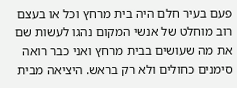פעם בעיר חלם היה בית מרחץ וכל או בעצם רוב מוחלט של אנשי המקום נהגו לעשות שם את מה שעושים בבית מרחץ ואני כבר רואה סימנים כחולים ולא רק בראש. היציאה מבית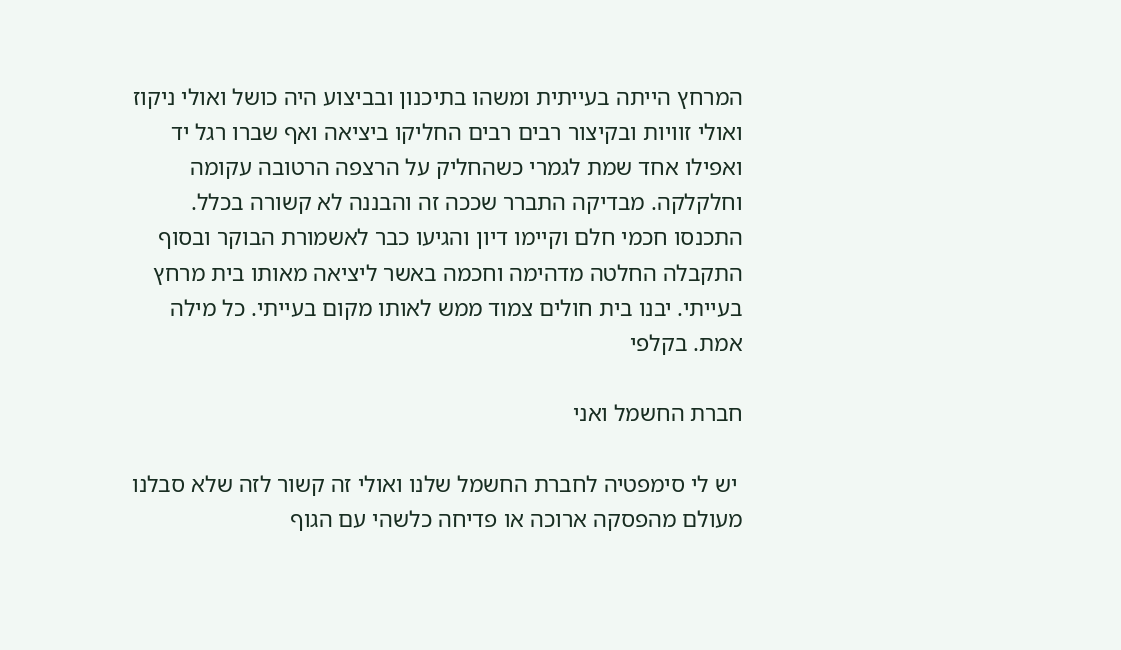המרחץ הייתה בעייתית ומשהו בתיכנון ובביצוע היה כושל ואולי ניקוז ואולי זוויות ובקיצור רבים רבים החליקו ביציאה ואף שברו רגל יד ואפילו אחד שמת לגמרי כשהחליק על הרצפה הרטובה עקומה וחלקלקה. מבדיקה התברר שככה זה והבננה לא קשורה בכלל. התכנסו חכמי חלם וקיימו דיון והגיעו כבר לאשמורת הבוקר ובסוף התקבלה החלטה מדהימה וחכמה באשר ליציאה מאותו בית מרחץ בעייתי. יבנו בית חולים צמוד ממש לאותו מקום בעייתי. כל מילה אמת. בקלפי

חברת החשמל ואני

 יש לי סימפטיה לחברת החשמל שלנו ואולי זה קשור לזה שלא סבלנו מעולם מהפסקה ארוכה או פדיחה כלשהי עם הגוף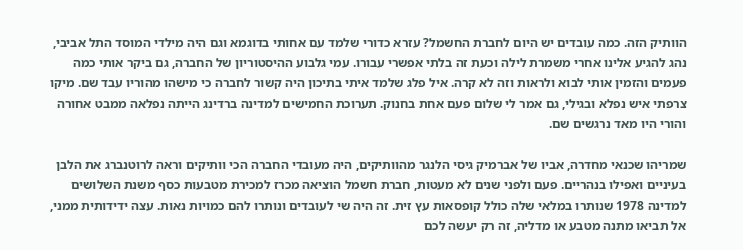הוותיק הזה. כמה עובדים יש היום לחברת החשמל? עזרא כדורי שלמד עם אחותי בדוגמא וגם היה מילדי המוסד התל אביבי, נהג להגיע אלינו אחרי משמרת לילה וכעת זה בלתי אפשרי עבורו. עמי גלבוע ההיסטוריון של החברה, גם ביקר אותי כמה פעמים והזמין אותי לבוא ולראות וזה לא קרה. איל פלג שלמד איתי בתיכון היה קשור לחברה כי מישהו מהוריו עבד שם. מיקו צרפתי איש נפלא ובגילי, גם אמר לי שלום פעם אחת בחנוק. תערוכת החמישים למדינה ברדינג הייתה נפלאה ממבט אחורה והורי היו מאד נרגשים שם.

שמריהו שכנאי מחדרה, אביו של אברמיק גיסי הלנגר מהוותיקים, היה מעובדי החברה הכי וותיקים וראה לרוטנברג את הלבן בעיניים ואפילו בנהריים. פעם ולפני שנים לא מעטות, חברת חשמל הוציאה מכרז למכירת מטבעות כסף משנת השלושים למדינה 1978 שנותרו במלאי שלה כולל קופסאות עץ זית. זה היה שי לעובדים ונותרו להם כמויות נאות. עצה ידידותית ממני, אל תביאו מתנה מטבע או מדליה, זה רק יעשה לכם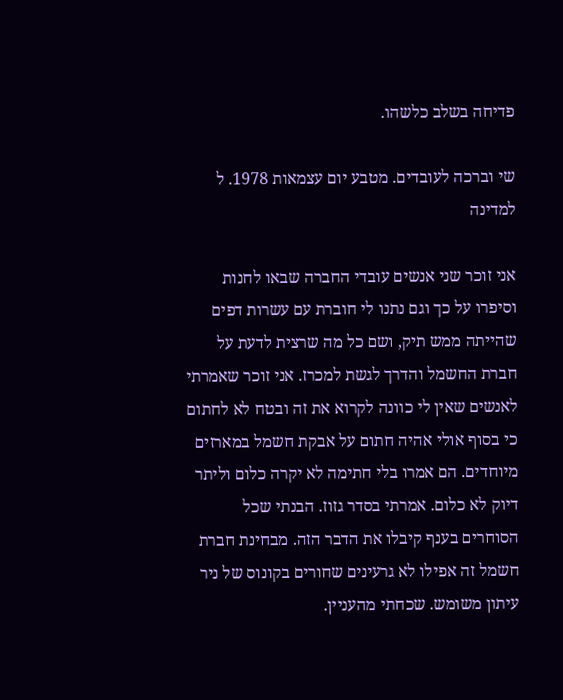פדיחה בשלב כלשהו.

שי וברכה לעובדים. מטבע יום עצמאות 1978. ל למדינה

אני זוכר שני אנשים עובדי החברה שבאו לחנות וסיפרו על כך וגם נתנו לי חוברת עם עשרות דפים שהייתה ממש תיק, ושם כל מה שרצית לדעת על חברת החשמל והדרך לגשת למכרז. אני זוכר שאמרתי לאנשים שאין לי כוונה לקרוא את זה ובטח לא לחתום כי בסוף אולי אהיה חתום על אבקת חשמל במארזים מיוחדים. הם אמרו בלי חתימה לא יקרה כלום וליתר דיוק לא כלום. אמרתי בסדר גזוז. הבנתי שכל הסוחרים בענף קיבלו את הדבר הזה. מבחינת חברת חשמל זה אפילו לא גרעינים שחורים בקונוס של ניר עיתון משומש. שכחתי מהעניין.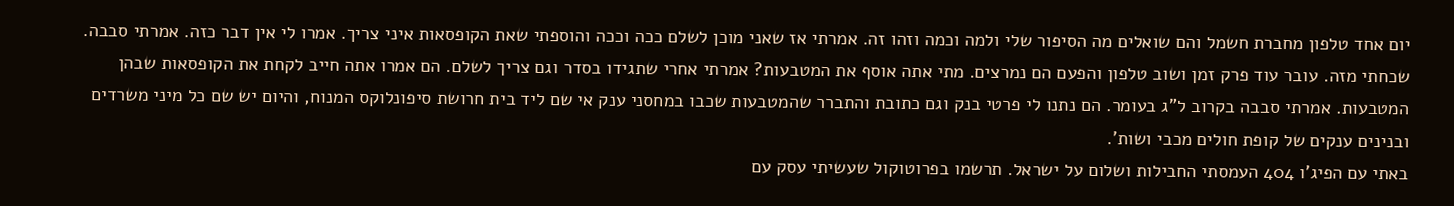יום אחד טלפון מחברת חשמל והם שואלים מה הסיפור שלי ולמה וכמה וזהו זה. אמרתי אז שאני מוכן לשלם ככה וככה והוספתי שאת הקופסאות איני צריך. אמרו לי אין דבר כזה. אמרתי סבבה. שכחתי מזה. עובר עוד פרק זמן ושוב טלפון והפעם הם נמרצים. מתי אתה אוסף את המטבעות? אמרתי אחרי שתגידו בסדר וגם צריך לשלם. הם אמרו אתה חייב לקחת את הקופסאות שבהן המטבעות. אמרתי סבבה בקרוב ל"ג בעומר. הם נתנו לי פרטי בנק וגם כתובת והתברר שהמטבעות שכבו במחסני ענק אי שם ליד בית חרושת סיפונלוקס המנוח, והיום יש שם כל מיני משרדים ובנינים ענקים של קופת חולים מכבי ושות'.
באתי עם הפיג'ו 404 העמסתי החבילות ושלום על ישראל. תרשמו בפרוטוקול שעשיתי עסק עם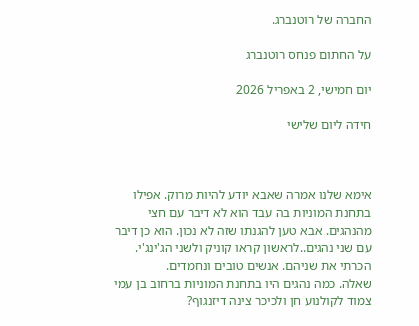החברה של רוטנברג.

על החתום פנחס רוטנברג

יום חמישי, 2 באפריל 2026

חידה ליום שלישי



אימא שלנו אמרה שאבא יודע להיות מרוק. אפילו בתחנת המוניות בה עבד הוא לא דיבר עם חצי מהנהגים. אבא טען להגנתו שזה לא נכון. הוא כן דיבר עם שני נהגים..לראשון קראו קוניק ולשני הג'ינג'י. הכרתי את שניהם. אנשים טובים ונחמדים.
שאלה. כמה נהגים היו בתחנת המוניות ברחוב בן עמי צמוד לקולנוע חן ולכיכר צינה דיזנגוף?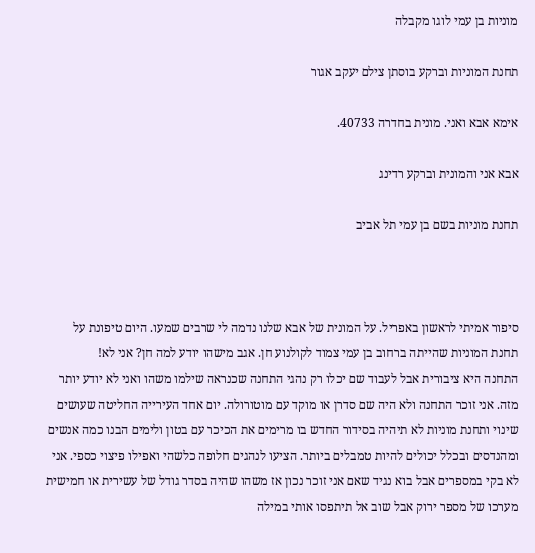מוניות בן עמי לוגו מקבלה

תחנת המוניות וברקע בוסתן צילם יעקב אגור

אימא אבא ואני. מונית בחדרה 40733.

אבא אני והמונית וברקע רדינג

תחנת מוניות בשם בן עמי תל אביב



סיפור אמיתי לראשון באפריל. על המונית של אבא שלנו נדמה לי שרבים שמעו. היום טיפונת על תחנת המוניות שהייתה ברחוב בן עמי צמוד לקולנוע חן. אגב מישהו יודע למה חן? אני לא!
התחנה היא ציבורית אבל לעבוד שם יכלו רק נהגי התחנה שכנראה שילמו משהו ואני לא יודע יותר מזה. אני זוכר התחנה ולא היה שם סדרן או מוקד עם מוטורולה. יום אחד העירייה החליטה שעושים שינוי ותחנת מוניות לא תיהיה בסידור החדש בו מרימים את הכיכר עם בטון ולימים הבנו כמה אנשים ומהנדסים ובכלל יכולים להיות טמבלים ביותר. הציעו לנהגים חלופה כלשהי ואפילו פיצוי כספי. אני לא בקי במספרים אבל בוא נגיד שאם אני זוכר נכון אז משהו שהיה בסדר גודל של עשירית או חמישית מערכו של מספר ירוק אבל שוב אל תיתפסו אותי במילה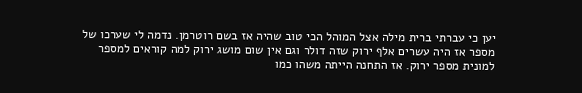יען כי עברתי ברית מילה אצל המוהל הכי טוב שהיה אז בשם רוטרמן. נדמה לי שערכו של מספר אז היה עשרים אלף ירוק שזה דולר וגם אין שום מושג ירוק למה קוראים למספר למונית מספר ירוק. אז התחנה הייתה משהו כמו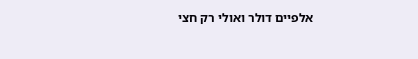אלפיים דולר ואולי רק חצי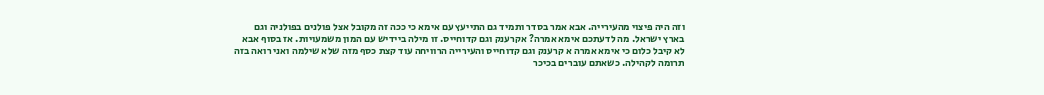וזה היה פיצוי מהעירייה. אבא אמר בסדר ותמיד גם התייעץ עם אימא כי ככה זה מקובל אצל פולנים בפולניה וגם בארץ ישראל. מה לדעתכם אימא אמרה? אקרענק וגם קדוחייס. זו מילה ביידיש עם המון משמעויות. אז בסוף אבא לא קיבל כלום כי אימא אמרה א קרענק וגם קדוחייס והעירייה הרוויחה עוד קצת כסף מזה שלא שילמה ואני רואה בזה תרומה לקהילה. כשאתם עוברים בכיכר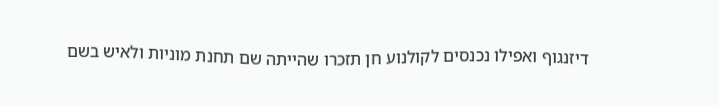דיזנגוף ואפילו נכנסים לקולנוע חן תזכרו שהייתה שם תחנת מוניות ולאיש בשם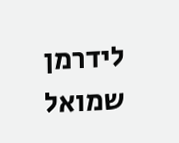לידרמן שמואל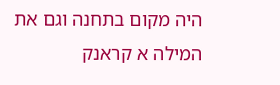היה מקום בתחנה וגם את המילה א קראנק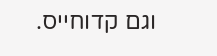וגם קדוחייס.